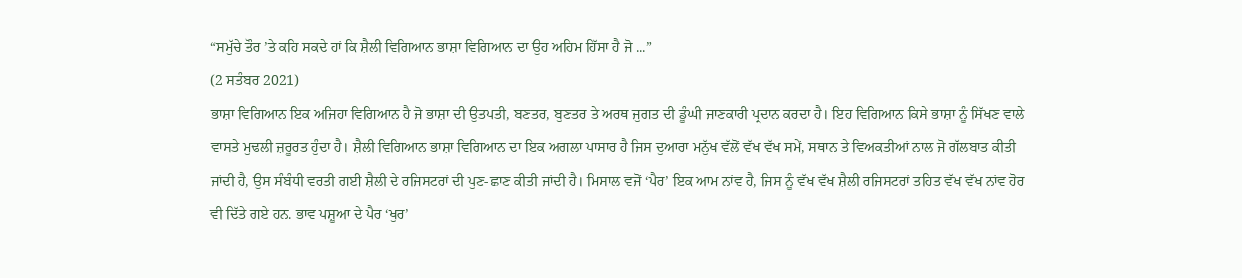“ਸਮੁੱਚੇ ਤੌਰ ’ਤੇ ਕਹਿ ਸਕਦੇ ਹਾਂ ਕਿ ਸ਼ੈਲੀ ਵਿਗਿਆਨ ਭਾਸ਼ਾ ਵਿਗਿਆਨ ਦਾ ਉਹ ਅਹਿਮ ਹਿੱਸਾ ਹੈ ਜੋ ...”
(2 ਸਤੰਬਰ 2021)
ਭਾਸ਼ਾ ਵਿਗਿਆਨ ਇਕ ਅਜਿਹਾ ਵਿਗਿਆਨ ਹੈ ਜੋ ਭਾਸ਼ਾ ਦੀ ਉਤਪਤੀ, ਬਣਤਰ, ਬੁਣਤਰ ਤੇ ਅਰਥ ਜੁਗਤ ਦੀ ਡੂੰਘੀ ਜਾਣਕਾਰੀ ਪ੍ਰਦਾਨ ਕਰਦਾ ਹੈ। ਇਹ ਵਿਗਿਆਨ ਕਿਸੇ ਭਾਸ਼ਾ ਨੂੰ ਸਿੱਖਣ ਵਾਲੇ ਵਾਸਤੇ ਮੁਢਲੀ ਜ਼ਰੂਰਤ ਹੁੰਦਾ ਹੈ। ਸ਼ੈਲੀ ਵਿਗਿਆਨ ਭਾਸ਼ਾ ਵਿਗਿਆਨ ਦਾ ਇਕ ਅਗਲਾ ਪਾਸਾਰ ਹੈ ਜਿਸ ਦੁਆਰਾ ਮਨੁੱਖ ਵੱਲੋਂ ਵੱਖ ਵੱਖ ਸਮੇਂ, ਸਥਾਨ ਤੇ ਵਿਅਕਤੀਆਂ ਨਾਲ ਜੋ ਗੱਲਬਾਤ ਕੀਤੀ ਜਾਂਦੀ ਹੈ, ਉਸ ਸੰਬੰਧੀ ਵਰਤੀ ਗਈ ਸ਼ੈਲੀ ਦੇ ਰਜਿਸਟਰਾਂ ਦੀ ਪੁਣ-ਛਾਣ ਕੀਤੀ ਜਾਂਦੀ ਹੈ। ਮਿਸਾਲ ਵਜੋਂ ‘ਪੈਰ’ ਇਕ ਆਮ ਨਾਂਵ ਹੈ, ਜਿਸ ਨੂੰ ਵੱਖ ਵੱਖ ਸ਼ੈਲੀ ਰਜਿਸਟਰਾਂ ਤਹਿਤ ਵੱਖ ਵੱਖ ਨਾਂਵ ਹੋਰ ਵੀ ਦਿੱਤੇ ਗਏ ਹਨ. ਭਾਵ ਪਸ਼ੂਆ ਦੇ ਪੈਰ ‘ਖੁਰ’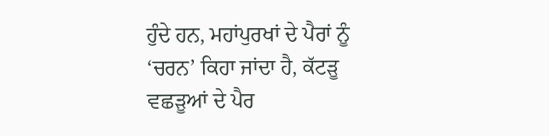ਹੁੰਦੇ ਹਨ, ਮਹਾਂਪੁਰਖਾਂ ਦੇ ਪੈਰਾਂ ਨੂੰ ‘ਚਰਨ’ ਕਿਹਾ ਜਾਂਦਾ ਹੈ, ਕੱਟੜੂ ਵਛੜੂਆਂ ਦੇ ਪੈਰ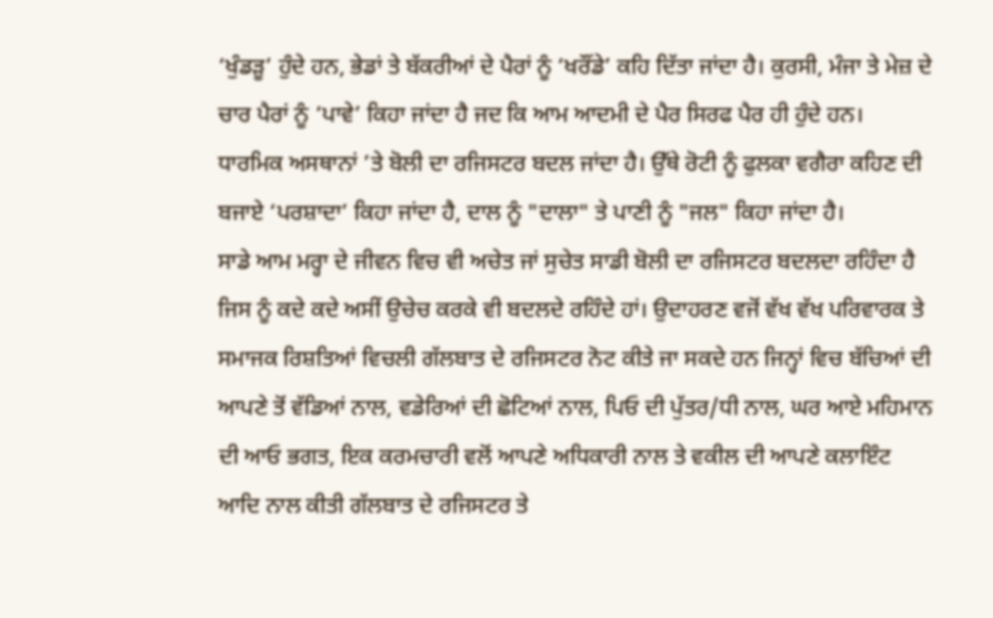‘ਖੁੰਡੜੂ’ ਹੁੰਦੇ ਹਨ, ਭੇਡਾਂ ਤੇ ਬੱਕਰੀਆਂ ਦੇ ਪੈਰਾਂ ਨੂੰ ‘ਖਰੌਂਡੇ’ ਕਹਿ ਦਿੱਤਾ ਜਾਂਦਾ ਹੈ। ਕੁਰਸੀ, ਮੰਜਾ ਤੇ ਮੇਜ਼ ਦੇ ਚਾਰ ਪੈਰਾਂ ਨੂੰ ‘ਪਾਵੇ’ ਕਿਹਾ ਜਾਂਦਾ ਹੈ ਜਦ ਕਿ ਆਮ ਆਦਮੀ ਦੇ ਪੈਰ ਸਿਰਫ ਪੈਰ ਹੀ ਹੁੰਦੇ ਹਨ।
ਧਾਰਮਿਕ ਅਸਥਾਨਾਂ ’ਤੇ ਬੋਲੀ ਦਾ ਰਜਿਸਟਰ ਬਦਲ ਜਾਂਦਾ ਹੈ। ਉੱਥੇ ਰੋਟੀ ਨੂੰ ਫੁਲਕਾ ਵਗੈਰਾ ਕਹਿਣ ਦੀ ਬਜਾਏ ‘ਪਰਸ਼ਾਦਾ’ ਕਿਹਾ ਜਾਂਦਾ ਹੈ, ਦਾਲ ਨੂੰ "ਦਾਲਾ" ਤੇ ਪਾਣੀ ਨੂੰ "ਜਲ" ਕਿਹਾ ਜਾਂਦਾ ਹੈ।
ਸਾਡੇ ਆਮ ਮਰ੍ਹਾ ਦੇ ਜੀਵਨ ਵਿਚ ਵੀ ਅਚੇਤ ਜਾਂ ਸੁਚੇਤ ਸਾਡੀ ਬੋਲੀ ਦਾ ਰਜਿਸਟਰ ਬਦਲਦਾ ਰਹਿੰਦਾ ਹੈ ਜਿਸ ਨੂੰ ਕਦੇ ਕਦੇ ਅਸੀਂ ਉਚੇਚ ਕਰਕੇ ਵੀ ਬਦਲਦੇ ਰਹਿੰਦੇ ਹਾਂ। ਉਦਾਹਰਣ ਵਜੋਂ ਵੱਖ ਵੱਖ ਪਰਿਵਾਰਕ ਤੇ ਸਮਾਜਕ ਰਿਸ਼ਤਿਆਂ ਵਿਚਲੀ ਗੱਲਬਾਤ ਦੇ ਰਜਿਸਟਰ ਨੋਟ ਕੀਤੇ ਜਾ ਸਕਦੇ ਹਨ ਜਿਨ੍ਹਾਂ ਵਿਚ ਬੱਚਿਆਂ ਦੀ ਆਪਣੇ ਤੋਂ ਵੱਡਿਆਂ ਨਾਲ, ਵਡੇਰਿਆਂ ਦੀ ਛੋਟਿਆਂ ਨਾਲ, ਪਿਓ ਦੀ ਪੁੱਤਰ/ਧੀ ਨਾਲ, ਘਰ ਆਏ ਮਹਿਮਾਨ ਦੀ ਆਓ ਭਗਤ, ਇਕ ਕਰਮਚਾਰੀ ਵਲੋਂ ਆਪਣੇ ਅਧਿਕਾਰੀ ਨਾਲ ਤੇ ਵਕੀਲ ਦੀ ਆਪਣੇ ਕਲਾਇੰਟ ਆਦਿ ਨਾਲ ਕੀਤੀ ਗੱਲਬਾਤ ਦੇ ਰਜਿਸਟਰ ਤੇ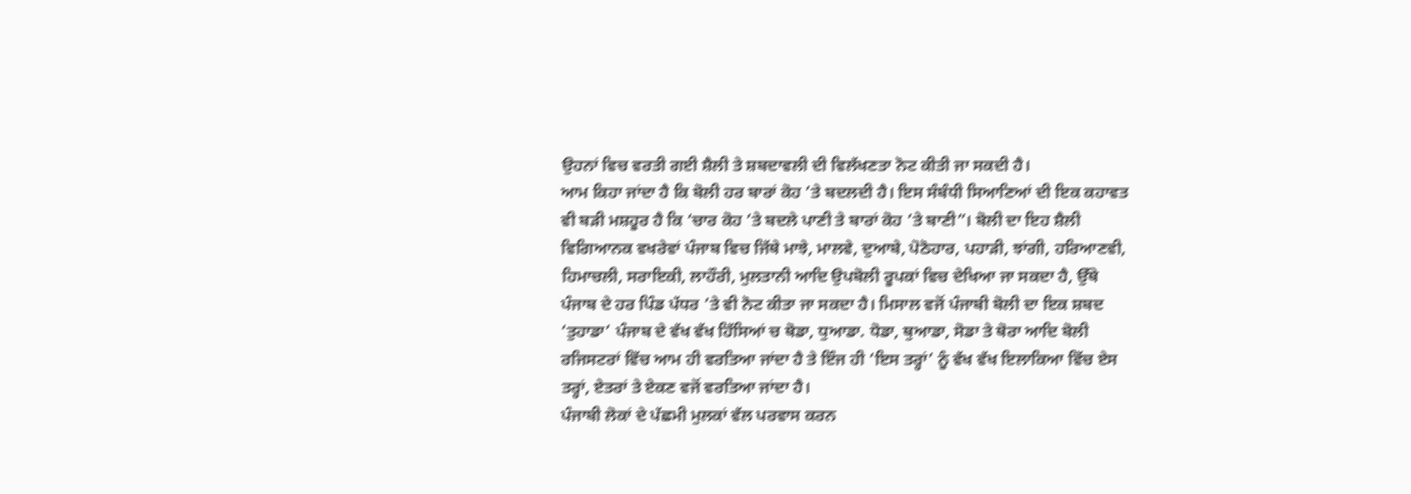ਉਹਨਾਂ ਵਿਚ ਵਰਤੀ ਗਈ ਸ਼ੈਲੀ ਤੇ ਸ਼ਬਦਾਵਲੀ ਦੀ ਵਿਲੱਖਣਤਾ ਨੋਟ ਕੀਤੀ ਜਾ ਸਕਦੀ ਹੈ।
ਆਮ ਕਿਹਾ ਜਾਂਦਾ ਹੈ ਕਿ ਬੋਲੀ ਹਰ ਬਾਰਾਂ ਕੋਹ ’ਤੇ ਬਦਲਦੀ ਹੈ। ਇਸ ਸੰਬੰਧੀ ਸਿਆਣਿਆਂ ਦੀ ਇਕ ਕਹਾਵਤ ਵੀ ਬੜੀ ਮਸ਼ਹੂਰ ਹੈ ਕਿ ‘ਚਾਰ ਕੋਹ ’ਤੇ ਬਦਲੇ ਪਾਣੀ ਤੇ ਬਾਰਾਂ ਕੋਹ ’ਤੇ ਬਾਣੀ”। ਬੋਲੀ ਦਾ ਇਹ ਸ਼ੈਲੀ ਵਿਗਿਆਨਕ ਵਖਰੇਵਾਂ ਪੰਜਾਬ ਵਿਚ ਜਿੱਥੇ ਮਾਝੇ, ਮਾਲਵੇ, ਦੁਆਬੇ, ਪੋਠੋਹਾਰ, ਪਹਾੜੀ, ਝਾਂਗੀ, ਹਰਿਆਣਵੀ, ਹਿਮਾਚਲੀ, ਸਰਾਇਕੀ, ਲਾਹੌਰੀ, ਮੁਲਤਾਨੀ ਆਦਿ ਉਪਬੋਲੀ ਰੂਪਕਾਂ ਵਿਚ ਦੇਖਿਆ ਜਾ ਸਕਦਾ ਹੈ, ਉੱਥੇ ਪੰਜਾਬ ਦੇ ਹਰ ਪਿੰਡ ਪੱਧਰ ’ਤੇ ਵੀ ਨੋਟ ਕੀਤਾ ਜਾ ਸਕਦਾ ਹੈ। ਮਿਸਾਲ ਵਜੋਂ ਪੰਜਾਬੀ ਬੋਲੀ ਦਾ ਇਕ ਸ਼ਬਦ ‘ਤੁਹਾਡਾ’ ਪੰਜਾਬ ਦੇ ਵੱਖ ਵੱਖ ਹਿੱਸਿਆਂ ਚ ਥੋਡਾ, ਧੁਆਡਾ. ਧੋਡਾ, ਥੁਆਡਾ, ਸੋਡਾ ਤੇ ਥੋਰਾ ਆਦਿ ਬੋਲੀ ਰਜਿਸਟਰਾਂ ਵਿੱਚ ਆਮ ਹੀ ਵਰਤਿਆ ਜਾਂਦਾ ਹੈ ਤੇ ਇੰਜ ਹੀ ‘ਇਸ ਤਰ੍ਹਾਂ’ ਨੂੰ ਵੱਖ ਵੱਖ ਇਲਾਕਿਆ ਵਿੱਚ ਏਸ ਤਰ੍ਹਾਂ, ਏਤਰਾਂ ਤੇ ਏਕਣ ਵਜੋਂ ਵਰਤਿਆ ਜਾਂਦਾ ਹੈ।
ਪੰਜਾਬੀ ਲੋਕਾਂ ਦੇ ਪੱਛਮੀ ਮੁਲਕਾਂ ਵੱਲ ਪਰਵਾਸ ਕਰਨ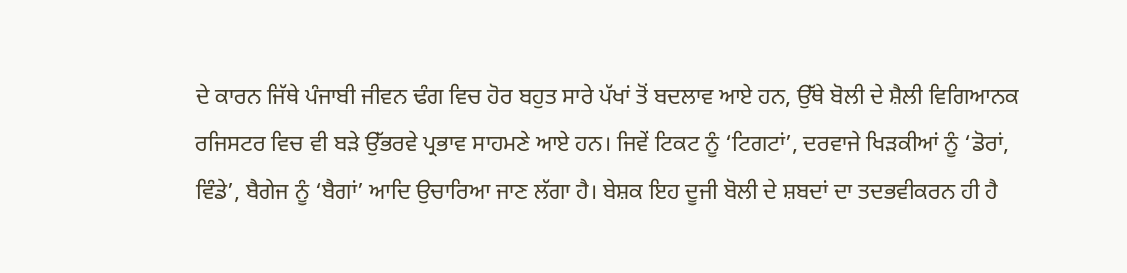ਦੇ ਕਾਰਨ ਜਿੱਥੇ ਪੰਜਾਬੀ ਜੀਵਨ ਢੰਗ ਵਿਚ ਹੋਰ ਬਹੁਤ ਸਾਰੇ ਪੱਖਾਂ ਤੋਂ ਬਦਲਾਵ ਆਏ ਹਨ, ਉੱਥੇ ਬੋਲੀ ਦੇ ਸ਼ੈਲੀ ਵਿਗਿਆਨਕ ਰਜਿਸਟਰ ਵਿਚ ਵੀ ਬੜੇ ਉੱਭਰਵੇ ਪ੍ਰਭਾਵ ਸਾਹਮਣੇ ਆਏ ਹਨ। ਜਿਵੇਂ ਟਿਕਟ ਨੂੰ ‘ਟਿਗਟਾਂ’, ਦਰਵਾਜੇ ਖਿੜਕੀਆਂ ਨੂੰ ‘ਡੋਰਾਂ, ਵਿੰਡੇ’, ਬੈਗੇਜ ਨੂੰ ‘ਬੈਗਾਂ’ ਆਦਿ ਉਚਾਰਿਆ ਜਾਣ ਲੱਗਾ ਹੈ। ਬੇਸ਼ਕ ਇਹ ਦੂਜੀ ਬੋਲੀ ਦੇ ਸ਼ਬਦਾਂ ਦਾ ਤਦਭਵੀਕਰਨ ਹੀ ਹੈ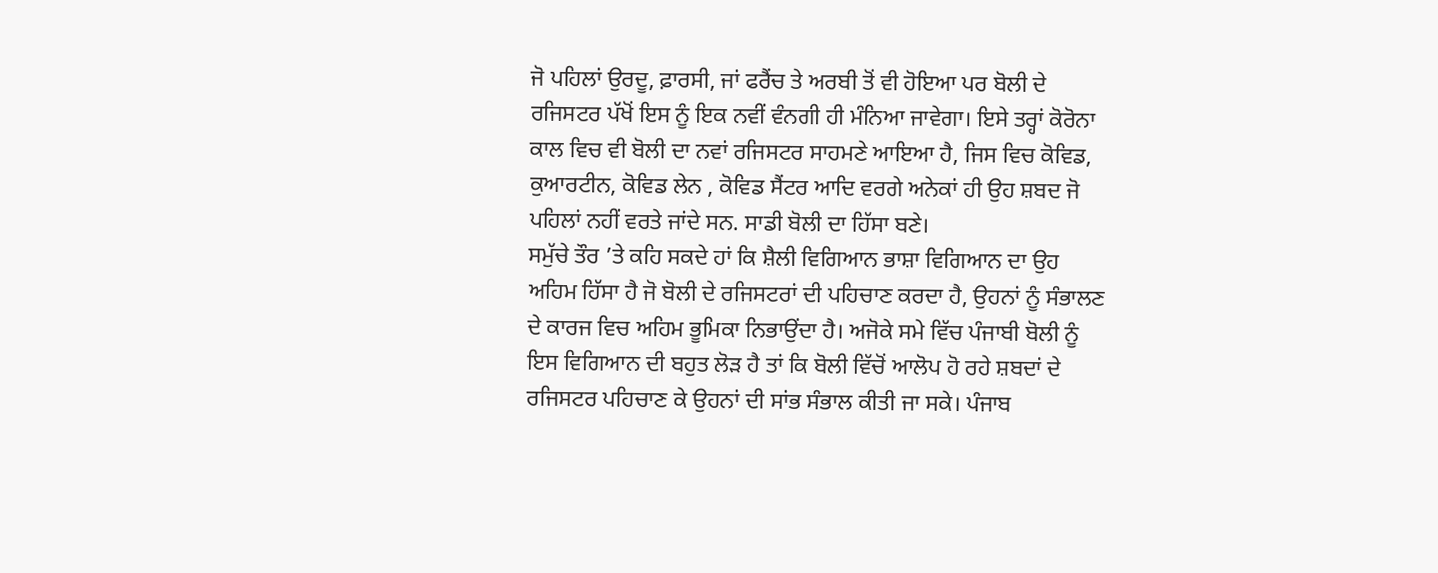ਜੋ ਪਹਿਲਾਂ ਉਰਦੂ, ਫ਼ਾਰਸੀ, ਜਾਂ ਫਰੈਂਚ ਤੇ ਅਰਬੀ ਤੋਂ ਵੀ ਹੋਇਆ ਪਰ ਬੋਲੀ ਦੇ ਰਜਿਸਟਰ ਪੱਖੋਂ ਇਸ ਨੂੰ ਇਕ ਨਵੀਂ ਵੰਨਗੀ ਹੀ ਮੰਨਿਆ ਜਾਵੇਗਾ। ਇਸੇ ਤਰ੍ਹਾਂ ਕੋਰੋਨਾ ਕਾਲ ਵਿਚ ਵੀ ਬੋਲੀ ਦਾ ਨਵਾਂ ਰਜਿਸਟਰ ਸਾਹਮਣੇ ਆਇਆ ਹੈ, ਜਿਸ ਵਿਚ ਕੋਵਿਡ, ਕੁਆਰਟੀਨ, ਕੋਵਿਡ ਲੇਨ , ਕੋਵਿਡ ਸੈਂਟਰ ਆਦਿ ਵਰਗੇ ਅਨੇਕਾਂ ਹੀ ਉਹ ਸ਼ਬਦ ਜੋ ਪਹਿਲਾਂ ਨਹੀਂ ਵਰਤੇ ਜਾਂਦੇ ਸਨ. ਸਾਡੀ ਬੋਲੀ ਦਾ ਹਿੱਸਾ ਬਣੇ।
ਸਮੁੱਚੇ ਤੌਰ ’ਤੇ ਕਹਿ ਸਕਦੇ ਹਾਂ ਕਿ ਸ਼ੈਲੀ ਵਿਗਿਆਨ ਭਾਸ਼ਾ ਵਿਗਿਆਨ ਦਾ ਉਹ ਅਹਿਮ ਹਿੱਸਾ ਹੈ ਜੋ ਬੋਲੀ ਦੇ ਰਜਿਸਟਰਾਂ ਦੀ ਪਹਿਚਾਣ ਕਰਦਾ ਹੈ, ਉਹਨਾਂ ਨੂੰ ਸੰਭਾਲਣ ਦੇ ਕਾਰਜ ਵਿਚ ਅਹਿਮ ਭੂਮਿਕਾ ਨਿਭਾਉਂਦਾ ਹੈ। ਅਜੋਕੇ ਸਮੇ ਵਿੱਚ ਪੰਜਾਬੀ ਬੋਲੀ ਨੂੰ ਇਸ ਵਿਗਿਆਨ ਦੀ ਬਹੁਤ ਲੋੜ ਹੈ ਤਾਂ ਕਿ ਬੋਲੀ ਵਿੱਚੋਂ ਆਲੋਪ ਹੋ ਰਹੇ ਸ਼ਬਦਾਂ ਦੇ ਰਜਿਸਟਰ ਪਹਿਚਾਣ ਕੇ ਉਹਨਾਂ ਦੀ ਸਾਂਭ ਸੰਭਾਲ ਕੀਤੀ ਜਾ ਸਕੇ। ਪੰਜਾਬ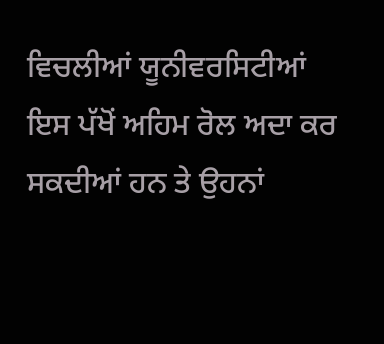ਵਿਚਲੀਆਂ ਯੂਨੀਵਰਸਿਟੀਆਂ ਇਸ ਪੱਖੋਂ ਅਹਿਮ ਰੋਲ ਅਦਾ ਕਰ ਸਕਦੀਆਂ ਹਨ ਤੇ ਉਹਨਾਂ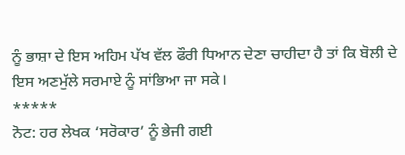ਨੂੰ ਭਾਸ਼ਾ ਦੇ ਇਸ ਅਹਿਮ ਪੱਖ ਵੱਲ ਫੌਰੀ ਧਿਆਨ ਦੇਣਾ ਚਾਹੀਦਾ ਹੈ ਤਾਂ ਕਿ ਬੋਲੀ ਦੇ ਇਸ ਅਣਮੁੱਲੇ ਸਰਮਾਏ ਨੂੰ ਸਾਂਭਿਆ ਜਾ ਸਕੇ।
*****
ਨੋਟ: ਹਰ ਲੇਖਕ ‘ਸਰੋਕਾਰ’ ਨੂੰ ਭੇਜੀ ਗਈ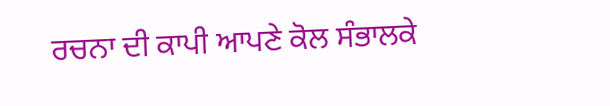ਰਚਨਾ ਦੀ ਕਾਪੀ ਆਪਣੇ ਕੋਲ ਸੰਭਾਲਕੇ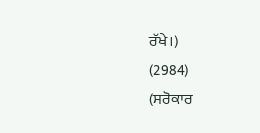ਰੱਖੇ।)
(2984)
(ਸਰੋਕਾਰ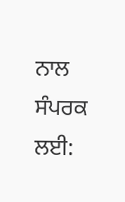ਨਾਲ ਸੰਪਰਕ ਲਈ: